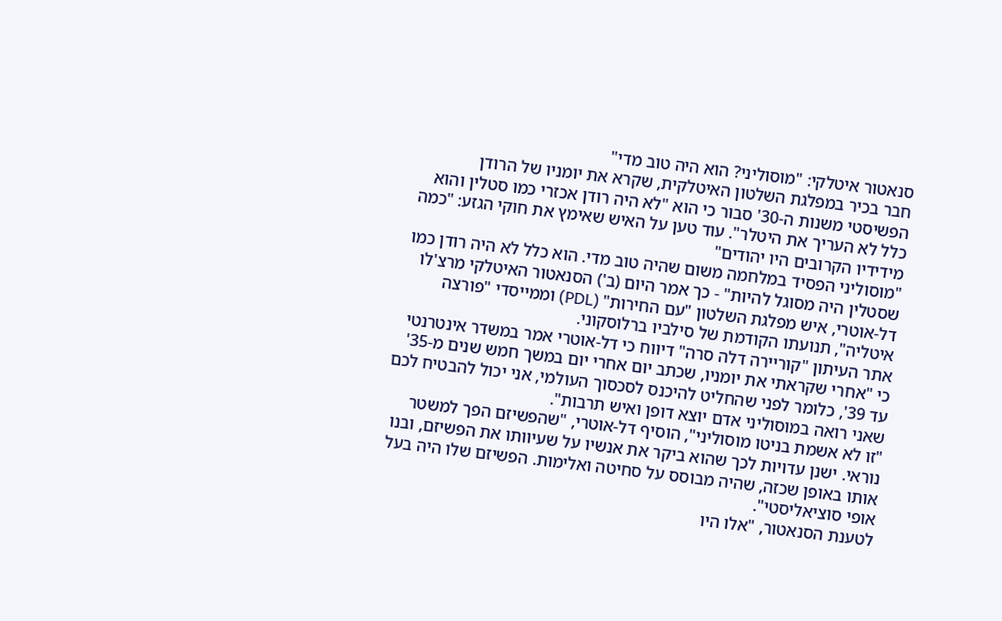סנאטור איטלקי: "מוסוליני? הוא היה טוב מדי"
חבר בכיר במפלגת השלטון האיטלקית, שקרא את יומניו של הרודן הפשיסטי משנות ה-30' סבור כי הוא "לא היה רודן אכזרי כמו סטלין והוא כלל לא העריך את היטלר". עוד טען על האיש שאימץ את חוקי הגזע: "כמה מידידיו הקרובים היו יהודים"
"מוסוליני הפסיד במלחמה משום שהיה טוב מדי. הוא כלל לא היה רודן כמו שסטלין היה מסוגל להיות" - כך אמר היום (ב') הסנאטור האיטלקי מרצ'לו דל-אוטרי, איש מפלגת השלטון "עם החירות" (PDL) וממייסדי "פורצה איטליה", תנועתו הקודמת של סילביו ברלוסקוני.
אתר העיתון "קוריירה דלה סרה" דיווח כי דל-אוטרי אמר במשדר אינטרנטי כי "אחרי שקראתי את יומניו, שכתב יום אחרי יום במשך חמש שנים מ-35' עד 39', כלומר לפני שהחליט להיכנס לסכסוך העולמי, אני יכול להבטיח לכם שאני רואה במוסוליני אדם יוצא דופן ואיש תרבות".
"זו לא אשמת בניטו מוסוליני", הוסיף דל-אוטרי, "שהפשיזם הפך למשטר נוראי. ישנן עדויות לכך שהוא ביקר את אנשיו על שעיוותו את הפשיזם, ובנו אותו באופן שכזה, שהיה מבוסס על סחיטה ואלימות. הפשיזם שלו היה בעל אופי סוציאליסטי".
לטענת הסנאטור, "אלו היו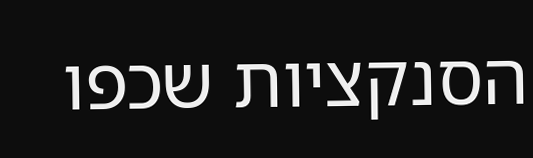הסנקציות שכפו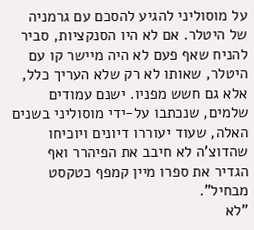על מוסוליני להגיע להסכם עם גרמניה של היטלר. אם לא היו הסנקציות, סביר להניח שאף פעם לא היה מיישר קו עם היטלר, שאותו לא רק שלא העריך כלל, אלא גם חשש מפניו. ישנם עמודים שלמים, שנכתבו על-ידי מוסוליני בשנים האלה, שעוד יעוררו דיונים ויוכיחו שהדוצ'ה לא חיבב את הפיהרר ואף הגדיר את ספרו מיין קמפף כטקסט מבחיל".
"לא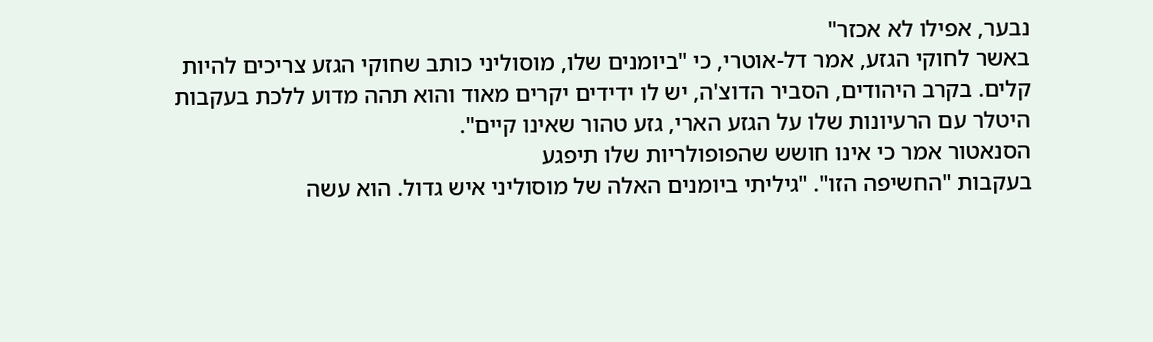נבער, אפילו לא אכזר"
באשר לחוקי הגזע, אמר דל-אוטרי, כי "ביומנים שלו, מוסוליני כותב שחוקי הגזע צריכים להיות קלים. בקרב היהודים, הסביר הדוצ'ה, יש לו ידידים יקרים מאוד והוא תהה מדוע ללכת בעקבות היטלר עם הרעיונות שלו על הגזע הארי, גזע טהור שאינו קיים".
הסנאטור אמר כי אינו חושש שהפופולריות שלו תיפגע
בעקבות "החשיפה הזו". "גיליתי ביומנים האלה של מוסוליני איש גדול. הוא עשה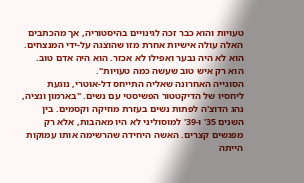טעויות והוא כבר זכה לגינויים בהיסטוריה, אך מהכתבים האלה עולה אישיות אחרת מזו שהוצגה על-ידי המנצחים. הוא לא היה נבער ואפילו לא אכזר. הוא היה אדם טוב. הוא רק איש טוב שעשה כמה טעויות".
הסוגייה האחרונה שאליה התייחס דל-אוטרי, נוגעת ליחסיו של הדיקטטור הפשיסטי עם נשים. "בארמון ונציה, נהג הדוצ'ה לפתות נשים בעזרת מוזיקה וקסמים. בין השנים 35' ו-39' למוסוליני לא היו מאהבות, אלא רק מפגשים קצרים. האשה היחידה שהרשימה אותו עמוקות הייתה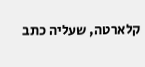קלארטה, שעליה כתב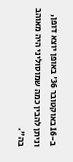ב-16 באוקטובר 36' באופן יוצא דופן, וניתן להבין כמה שמוסוליני היה מאוהב בה".